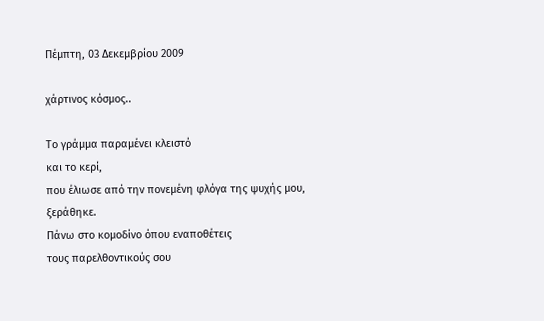Πέμπτη, 03 Δεκεμβρίου 2009

χάρτινος κόσμος..

Το γράμμα παραμένει κλειστό
και το κερί,
που έλιωσε από την πονεμένη φλόγα της ψυχής μου,
ξεράθηκε.
Πάνω στο κομοδίνο όπου εναποθέτεις
τους παρελθοντικούς σου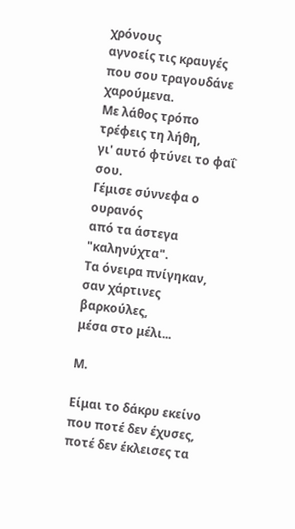χρόνους
αγνοείς τις κραυγές που σου τραγουδάνε χαρούμενα.
Με λάθος τρόπο τρέφεις τη λήθη,
γι' αυτό φτύνει το φαΐ σου.
Γέμισε σύννεφα ο ουρανός
από τα άστεγα "καληνύχτα".
Τα όνειρα πνίγηκαν,
σαν χάρτινες βαρκούλες,
μέσα στο μέλι...

Μ.

Είμαι το δάκρυ εκείνο που ποτέ δεν έχυσες,
ποτέ δεν έκλεισες τα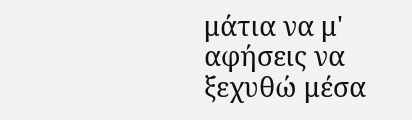μάτια να μ' αφήσεις να ξεχυθώ μέσα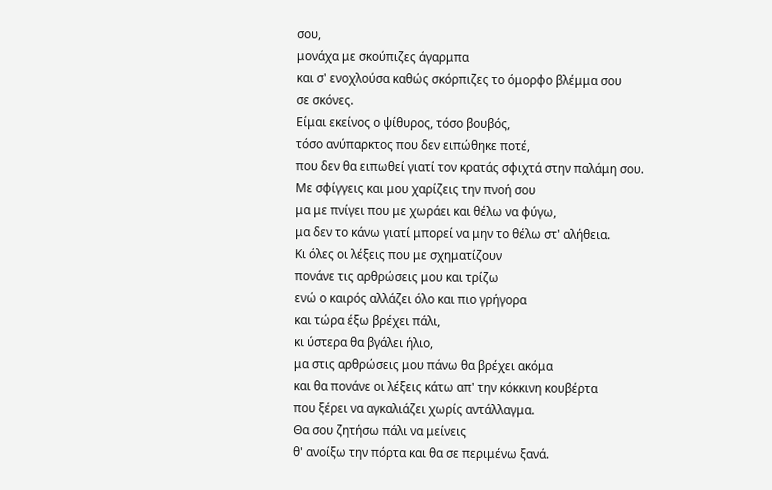σου,
μονάχα με σκούπιζες άγαρμπα
και σ' ενοχλούσα καθώς σκόρπιζες το όμορφο βλέμμα σου
σε σκόνες.
Είμαι εκείνος ο ψίθυρος, τόσο βουβός,
τόσο ανύπαρκτος που δεν ειπώθηκε ποτέ,
που δεν θα ειπωθεί γιατί τον κρατάς σφιχτά στην παλάμη σου.
Με σφίγγεις και μου χαρίζεις την πνοή σου
μα με πνίγει που με χωράει και θέλω να φύγω,
μα δεν το κάνω γιατί μπορεί να μην το θέλω στ' αλήθεια.
Κι όλες οι λέξεις που με σχηματίζουν
πονάνε τις αρθρώσεις μου και τρίζω
ενώ ο καιρός αλλάζει όλο και πιο γρήγορα
και τώρα έξω βρέχει πάλι,
κι ύστερα θα βγάλει ήλιο,
μα στις αρθρώσεις μου πάνω θα βρέχει ακόμα
και θα πονάνε οι λέξεις κάτω απ' την κόκκινη κουβέρτα
που ξέρει να αγκαλιάζει χωρίς αντάλλαγμα.
Θα σου ζητήσω πάλι να μείνεις
θ' ανοίξω την πόρτα και θα σε περιμένω ξανά.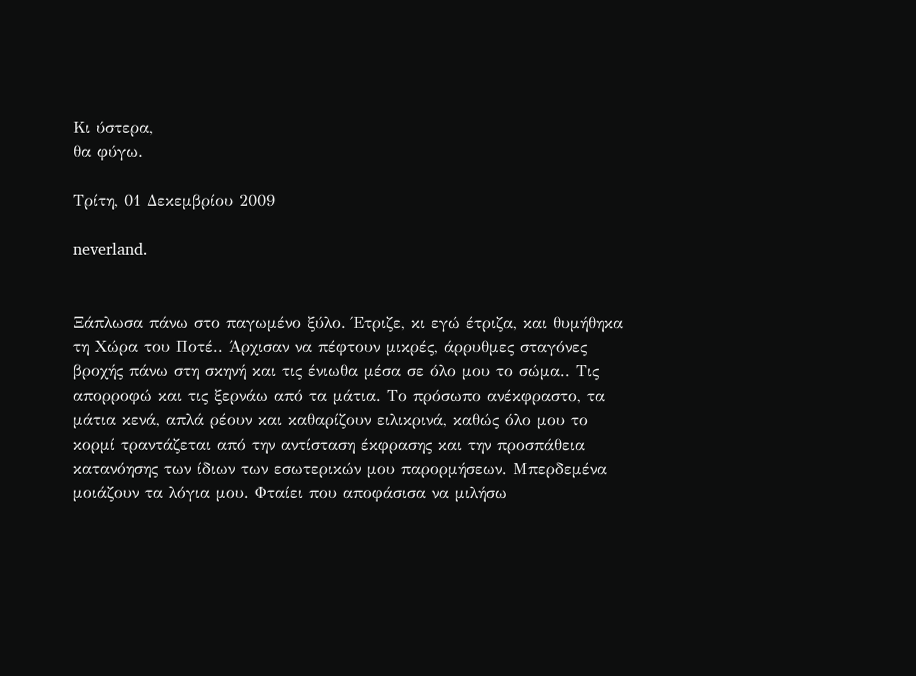Κι ύστερα,
θα φύγω.

Τρίτη, 01 Δεκεμβρίου 2009

neverland.


Ξάπλωσα πάνω στο παγωμένο ξύλο. Έτριζε, κι εγώ έτριζα, και θυμήθηκα τη Χώρα του Ποτέ.. Άρχισαν να πέφτουν μικρές, άρρυθμες σταγόνες βροχής πάνω στη σκηνή και τις ένιωθα μέσα σε όλο μου το σώμα.. Τις απορροφώ και τις ξερνάω από τα μάτια. Το πρόσωπο ανέκφραστο, τα μάτια κενά, απλά ρέουν και καθαρίζουν ειλικρινά, καθώς όλο μου το κορμί τραντάζεται από την αντίσταση έκφρασης και την προσπάθεια κατανόησης των ίδιων των εσωτερικών μου παρορμήσεων. Μπερδεμένα μοιάζουν τα λόγια μου. Φταίει που αποφάσισα να μιλήσω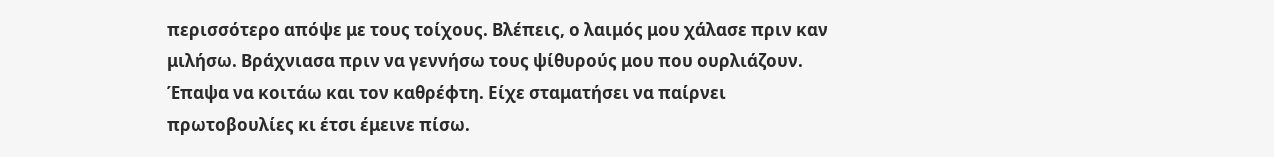περισσότερο απόψε με τους τοίχους. Βλέπεις, ο λαιμός μου χάλασε πριν καν μιλήσω. Βράχνιασα πριν να γεννήσω τους ψίθυρούς μου που ουρλιάζουν. Έπαψα να κοιτάω και τον καθρέφτη. Είχε σταματήσει να παίρνει πρωτοβουλίες κι έτσι έμεινε πίσω.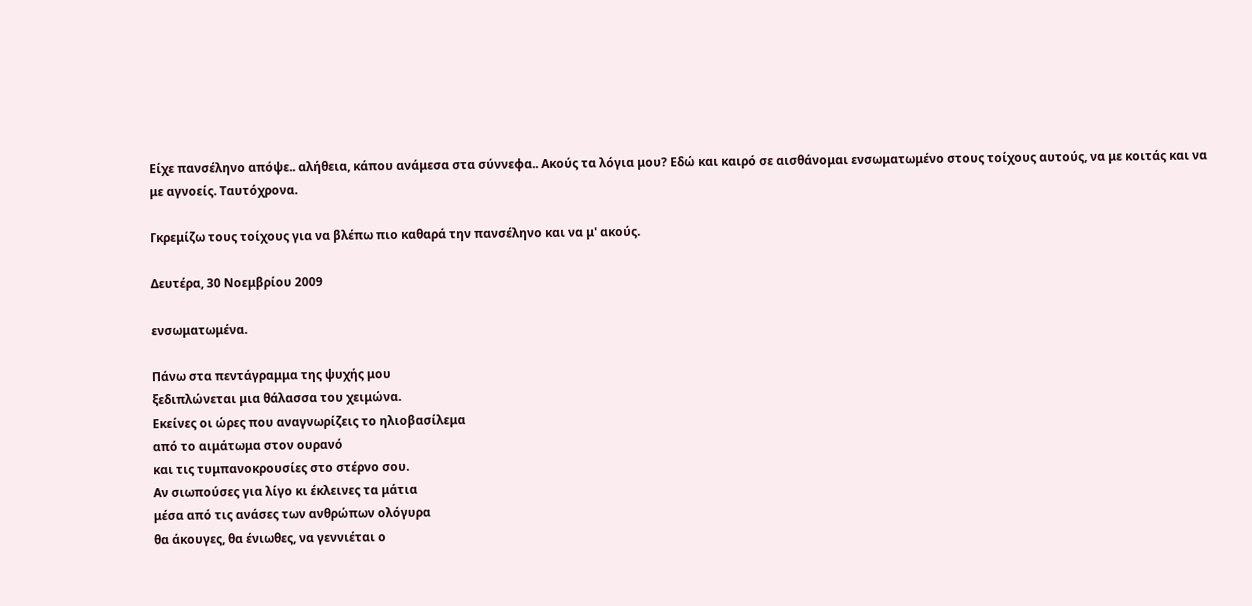Είχε πανσέληνο απόψε.. αλήθεια, κάπου ανάμεσα στα σύννεφα.. Ακούς τα λόγια μου? Εδώ και καιρό σε αισθάνομαι ενσωματωμένο στους τοίχους αυτούς, να με κοιτάς και να με αγνοείς. Ταυτόχρονα.

Γκρεμίζω τους τοίχους για να βλέπω πιο καθαρά την πανσέληνο και να μ' ακούς.

Δευτέρα, 30 Νοεμβρίου 2009

ενσωματωμένα.

Πάνω στα πεντάγραμμα της ψυχής μου
ξεδιπλώνεται μια θάλασσα του χειμώνα.
Εκείνες οι ώρες που αναγνωρίζεις το ηλιοβασίλεμα
από το αιμάτωμα στον ουρανό
και τις τυμπανοκρουσίες στο στέρνο σου.
Αν σιωπούσες για λίγο κι έκλεινες τα μάτια
μέσα από τις ανάσες των ανθρώπων ολόγυρα
θα άκουγες, θα ένιωθες, να γεννιέται ο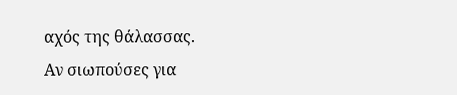αχός της θάλασσας.
Αν σιωπούσες για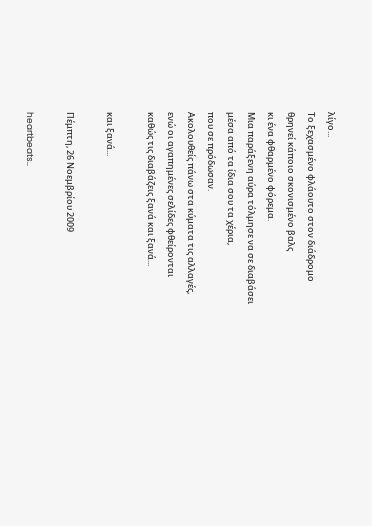λίγο...
Το ξεχασμένο φλάουτο στον διάδρομο
θρηνεί κάποιο σκονισμένο βαλς
κι ένα φθαρμένο φόρεμα.
Μια παράξενη αύρα τόλμησε να σε διαβάσει
μέσα από τα ίδια σου τα χέρια,
που σε πρόδωσαν.
Ακολουθείς πάνω στα κύματα τις αλλαγές,
ενώ οι αγαπημένες σελίδες φθείρονται
καθώς τις διαβάζεις ξανά και ξανά...

και ξανά...

Πέμπτη, 26 Νοεμβρίου 2009

heartbeats..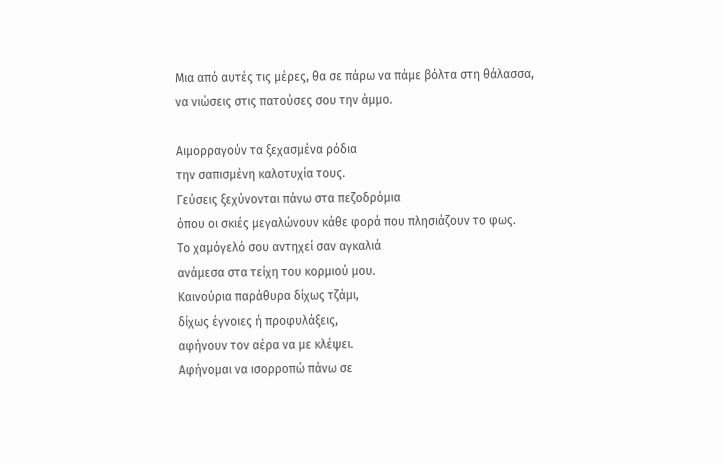Μια από αυτές τις μέρες, θα σε πάρω να πάμε βόλτα στη θάλασσα, να νιώσεις στις πατούσες σου την άμμο.

Αιμορραγούν τα ξεχασμένα ρόδια
την σαπισμένη καλοτυχία τους.
Γεύσεις ξεχύνονται πάνω στα πεζοδρόμια
όπου οι σκιές μεγαλώνουν κάθε φορά που πλησιάζουν το φως.
Το χαμόγελό σου αντηχεί σαν αγκαλιά
ανάμεσα στα τείχη του κορμιού μου.
Καινούρια παράθυρα δίχως τζάμι,
δίχως έγνοιες ή προφυλάξεις,
αφήνουν τον αέρα να με κλέψει.
Αφήνομαι να ισορροπώ πάνω σε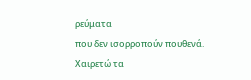ρεύματα
που δεν ισορροπούν πουθενά.
Χαιρετώ τα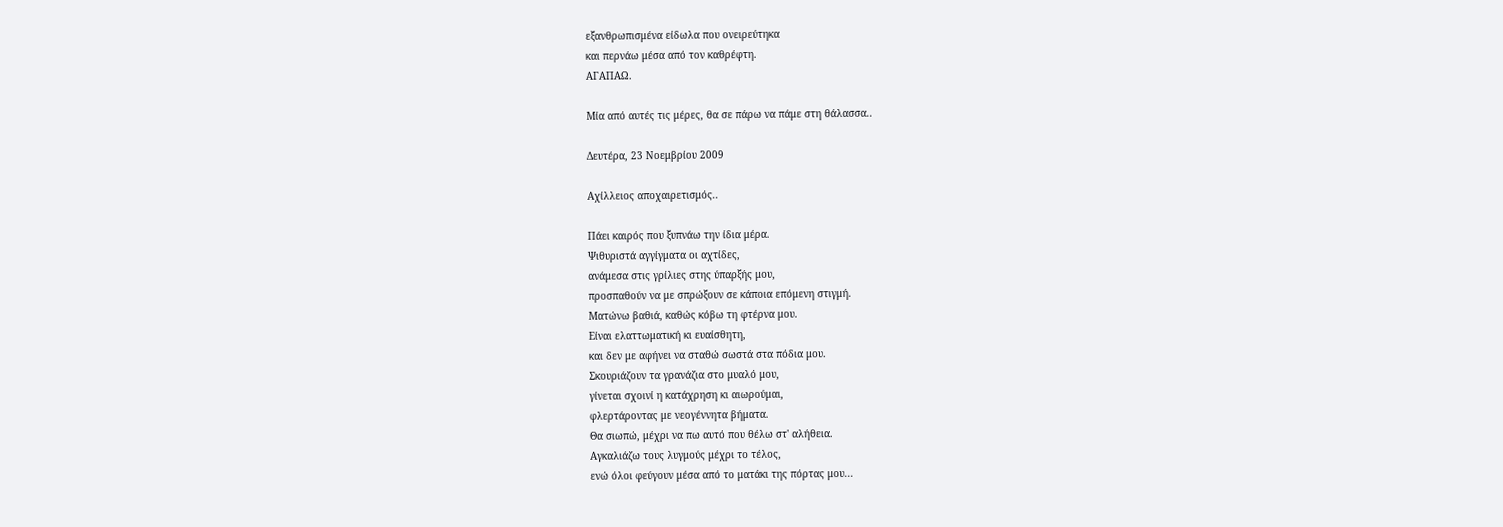εξανθρωπισμένα είδωλα που ονειρεύτηκα
και περνάω μέσα από τον καθρέφτη.
ΑΓΑΠΑΩ.

Μία από αυτές τις μέρες, θα σε πάρω να πάμε στη θάλασσα..

Δευτέρα, 23 Νοεμβρίου 2009

Αχίλλειος αποχαιρετισμός..

Πάει καιρός που ξυπνάω την ίδια μέρα.
Ψιθυριστά αγγίγματα οι αχτίδες,
ανάμεσα στις γρίλιες στης ύπαρξής μου,
προσπαθούν να με σπρώξουν σε κάποια επόμενη στιγμή.
Ματώνω βαθιά, καθώς κόβω τη φτέρνα μου.
Είναι ελαττωματική κι ευαίσθητη,
και δεν με αφήνει να σταθώ σωστά στα πόδια μου.
Σκουριάζουν τα γρανάζια στο μυαλό μου,
γίνεται σχοινί η κατάχρηση κι αιωρούμαι,
φλερτάροντας με νεογέννητα βήματα.
Θα σιωπώ, μέχρι να πω αυτό που θέλω στ' αλήθεια.
Αγκαλιάζω τους λυγμούς μέχρι το τέλος,
ενώ όλοι φεύγουν μέσα από το ματάκι της πόρτας μου...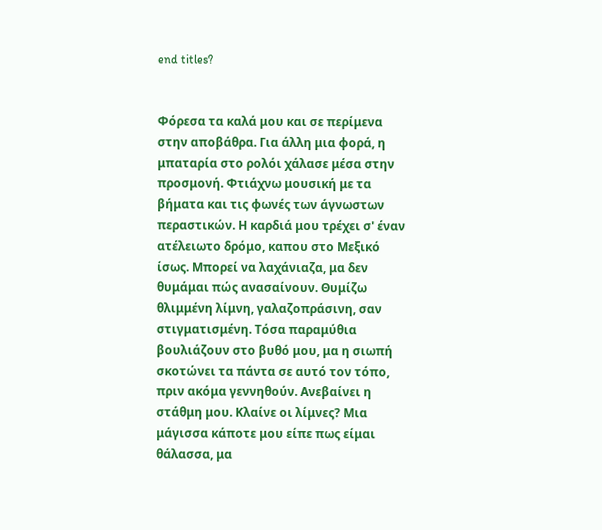end titles?


Φόρεσα τα καλά μου και σε περίμενα στην αποβάθρα. Για άλλη μια φορά, η μπαταρία στο ρολόι χάλασε μέσα στην προσμονή. Φτιάχνω μουσική με τα βήματα και τις φωνές των άγνωστων περαστικών. Η καρδιά μου τρέχει σ' έναν ατέλειωτο δρόμο, καπου στο Μεξικό ίσως. Μπορεί να λαχάνιαζα, μα δεν θυμάμαι πώς ανασαίνουν. Θυμίζω θλιμμένη λίμνη, γαλαζοπράσινη, σαν στιγματισμένη. Τόσα παραμύθια βουλιάζουν στο βυθό μου, μα η σιωπή σκοτώνει τα πάντα σε αυτό τον τόπο, πριν ακόμα γεννηθούν. Ανεβαίνει η στάθμη μου. Κλαίνε οι λίμνες? Μια μάγισσα κάποτε μου είπε πως είμαι θάλασσα, μα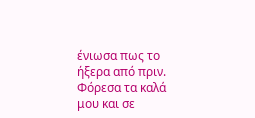ένιωσα πως το ήξερα από πριν.
Φόρεσα τα καλά μου και σε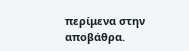περίμενα στην αποβάθρα.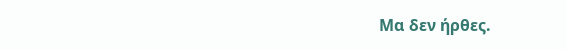Μα δεν ήρθες.